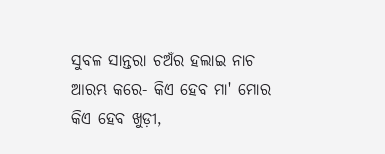ସୁବଳ ସାନ୍ତରା ଚଅଁର ହଲାଇ ନାଚ ଆରମ୍ଭ କରେ- କିଏ ହେବ ମା' ମୋର କିଏ ହେବ ଖୁଡ଼ୀ,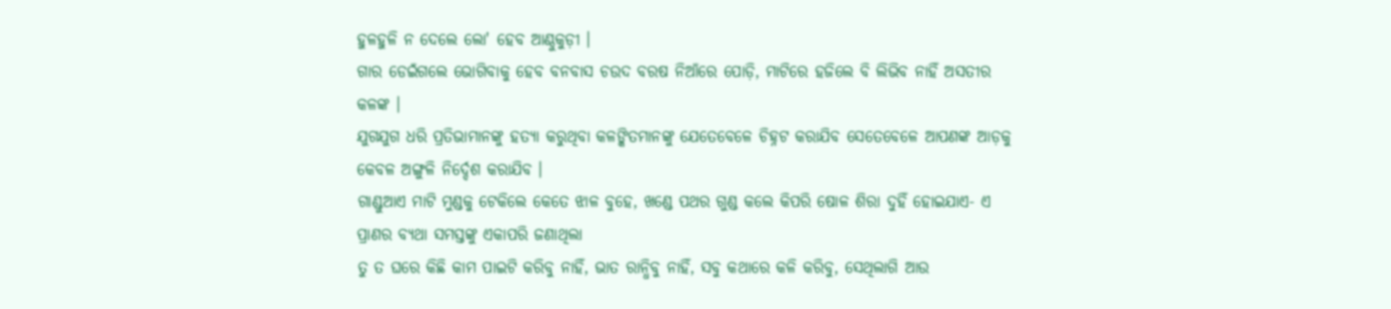ହୁଳହୁଳି ନ ଦେଲେ ଲୋ' ହେବ ଆଣ୍ଠୁକୁଡ଼ୀ ।
ଗାର ଡେଇଁଗଲେ ଭୋଗିବାକୁ ହେବ ବନବାସ ଚଉଦ ବରଷ ନିଆଁରେ ପୋଡ଼ି, ମାଟିରେ ହଜିଲେ ବି ଲିଭିବ ନାହିଁ ଅସତୀର କଳଙ୍କ ।
ଯୁଗଯୁଗ ଧରି ପ୍ରତିଭାମାନଙ୍କୁ ହତ୍ୟା କରୁଥିବା କଳଙ୍କିତମାନଙ୍କୁ ଯେତେବେଳେ ଚିହ୍ନଟ କରାଯିବ ସେତେବେଳେ ଆପଣଙ୍କ ଆଡ଼କୁ କେବଳ ଅଙ୍ଗୁଳି ନିର୍ଦ୍ଦେଶ କରାଯିବ ।
ଗାଣ୍ଡୁଆଏ ମାଟି ମୁଣ୍ଡକୁ ଟେକିଲେ କେତେ ଝାଳ ବୁହେ, ଖଣ୍ଡେ ପଥର ଗୁଣ୍ଡ କଲେ କିପରି ଷୋଳ ଶିରା ଦୁହିଁ ହୋଇଯାଏ- ଏ ପ୍ରାଣର ବ୍ୟଥା ସମସ୍ତଙ୍କୁ ଏକାପରି ଜଣାଥିଲା
ତୁ ତ ଘରେ କିଛି କାମ ପାଇଟି କରିବୁ ନାହିଁ, ଭାତ ରାନ୍ଧିବୁ ନାହିଁ, ସବୁ କଥାରେ କଳି କରିବୁ, ସେଥିଲାଗି ଆଉ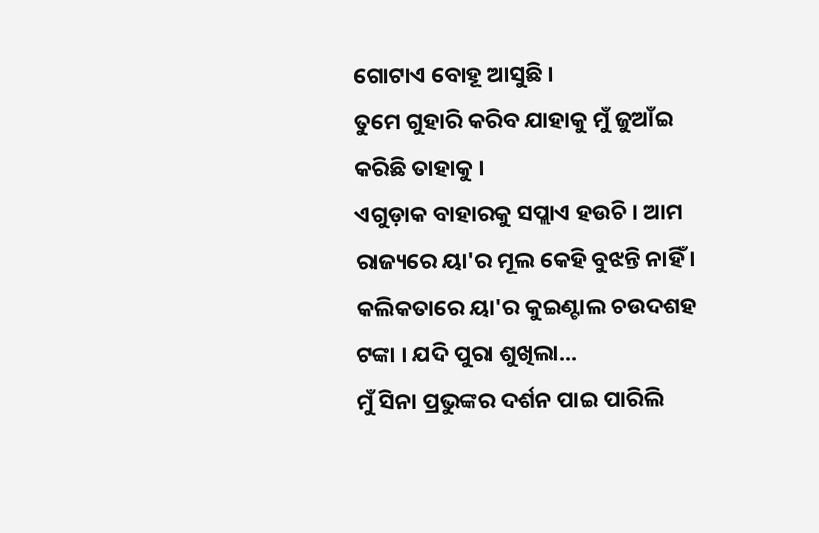ଗୋଟାଏ ବୋହୂ ଆସୁଛି ।
ତୁମେ ଗୁହାରି କରିବ ଯାହାକୁ ମୁଁ ଜୁଆଁଇ କରିଛି ତାହାକୁ ।
ଏଗୁଡ଼ାକ ବାହାରକୁ ସପ୍ଲାଏ ହଉଚି । ଆମ ରାଜ୍ୟରେ ୟା'ର ମୂଲ କେହି ବୁଝନ୍ତି ନାହିଁ । କଲିକତାରେ ୟା'ର କୁଇଣ୍ଟାଲ ଚଉଦଶହ ଟଙ୍କା । ଯଦି ପୁରା ଶୁଖିଲା...
ମୁଁ ସିନା ପ୍ରଭୁଙ୍କର ଦର୍ଶନ ପାଇ ପାରିଲି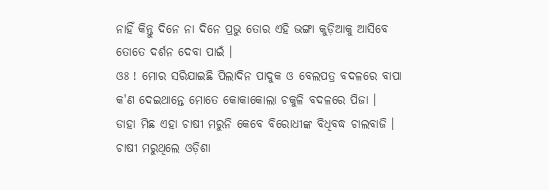ନାହିଁ କିନ୍ତୁ ଦିନେ ନା ଦିନେ ପ୍ରଭୁ ତୋର ଏହି ଭଙ୍ଗା କୁଡ଼ିଆକୁ ଆସିବେ ତୋତେ ଦର୍ଶନ ଦେବା ପାଇଁ ।
ଓଃ ! ମୋର ସରିଯାଇଛି ପିଲାଦିନ ପାଦୁକ ଓ ବେଲପତ୍ର ବଦଳରେ ବାପା କ'ଣ ଦେଇଥାନ୍ତେ ମୋତେ କୋକାକୋଲା ଚକୁଳି ବଦଳରେ ପିଜା ।
ଡାହା ମିଛ ଏହା ଚାଷୀ ମରୁନି କେବେ ବିରୋଧୀଙ୍କ ବିଧିବଦ୍ଧ ଚାଲବାଜି । ଚାଷୀ ମରୁଥିଲେ ଓଡ଼ିଶା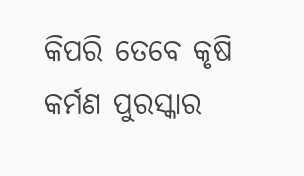କିପରି ତେବେ କୃଷି କର୍ମଣ ପୁରସ୍କାର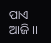ପାଏ ଆଜି ।।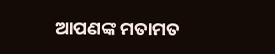ଆପଣଙ୍କ ମତାମତ